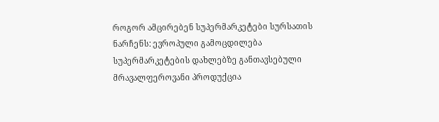როგორ ამცირებენ სუპერმარკეტები სურსათის ნარჩენს: ევროპული გამოცდილება
სუპერმარკეტების დახლებზე განთავსებული მრავალფეროვანი პროდუქცია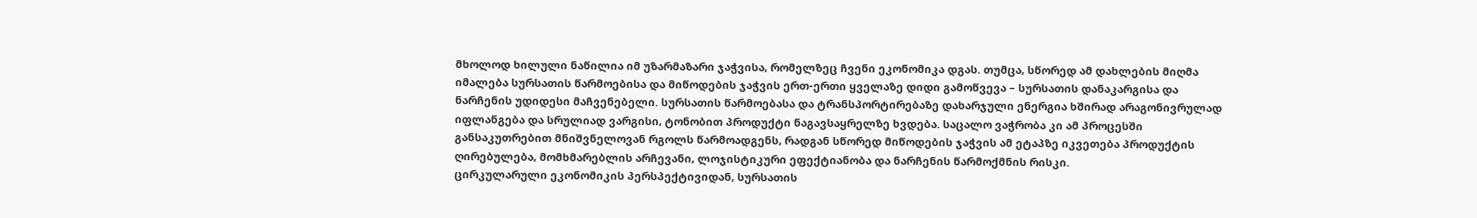მხოლოდ ხილული ნაწილია იმ უზარმაზარი ჯაჭვისა, რომელზეც ჩვენი ეკონომიკა დგას. თუმცა, სწორედ ამ დახლების მიღმა იმალება სურსათის წარმოებისა და მიწოდების ჯაჭვის ერთ-ერთი ყველაზე დიდი გამოწვევა – სურსათის დანაკარგისა და ნარჩენის უდიდესი მაჩვენებელი. სურსათის წარმოებასა და ტრანსპორტირებაზე დახარჯული ენერგია ხშირად არაგონივრულად იფლანგება და სრულიად ვარგისი, ტონობით პროდუქტი ნაგავსაყრელზე ხვდება. საცალო ვაჭრობა კი ამ პროცესში განსაკუთრებით მნიშვნელოვან რგოლს წარმოადგენს, რადგან სწორედ მიწოდების ჯაჭვის ამ ეტაპზე იკვეთება პროდუქტის ღირებულება, მომხმარებლის არჩევანი, ლოჯისტიკური ეფექტიანობა და ნარჩენის წარმოქმნის რისკი.
ცირკულარული ეკონომიკის პერსპექტივიდან, სურსათის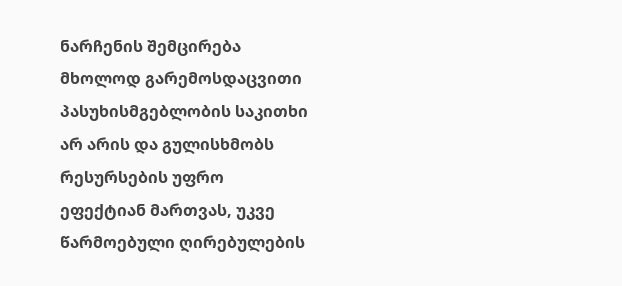ნარჩენის შემცირება მხოლოდ გარემოსდაცვითი პასუხისმგებლობის საკითხი არ არის და გულისხმობს რესურსების უფრო ეფექტიან მართვას, უკვე წარმოებული ღირებულების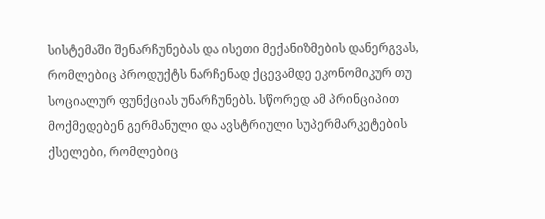სისტემაში შენარჩუნებას და ისეთი მექანიზმების დანერგვას, რომლებიც პროდუქტს ნარჩენად ქცევამდე ეკონომიკურ თუ სოციალურ ფუნქციას უნარჩუნებს. სწორედ ამ პრინციპით მოქმედებენ გერმანული და ავსტრიული სუპერმარკეტების ქსელები, რომლებიც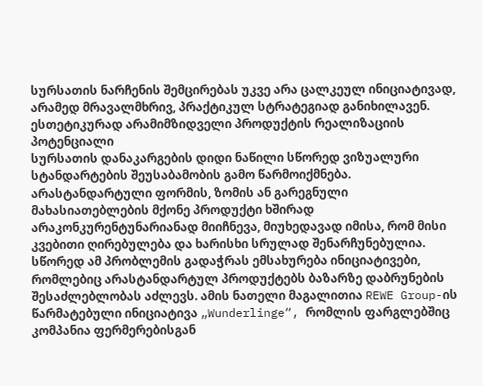სურსათის ნარჩენის შემცირებას უკვე არა ცალკეულ ინიციატივად, არამედ მრავალმხრივ, პრაქტიკულ სტრატეგიად განიხილავენ.
ესთეტიკურად არამიმზიდველი პროდუქტის რეალიზაციის პოტენციალი
სურსათის დანაკარგების დიდი ნაწილი სწორედ ვიზუალური სტანდარტების შეუსაბამობის გამო წარმოიქმნება. არასტანდარტული ფორმის, ზომის ან გარეგნული მახასიათებლების მქონე პროდუქტი ხშირად არაკონკურენტუნარიანად მიიჩნევა, მიუხედავად იმისა, რომ მისი კვებითი ღირებულება და ხარისხი სრულად შენარჩუნებულია.
სწორედ ამ პრობლემის გადაჭრას ემსახურება ინიციატივები, რომლებიც არასტანდარტულ პროდუქტებს ბაზარზე დაბრუნების შესაძლებლობას აძლევს. ამის ნათელი მაგალითია REWE Group-ის წარმატებული ინიციატივა „Wunderlinge“, რომლის ფარგლებშიც კომპანია ფერმერებისგან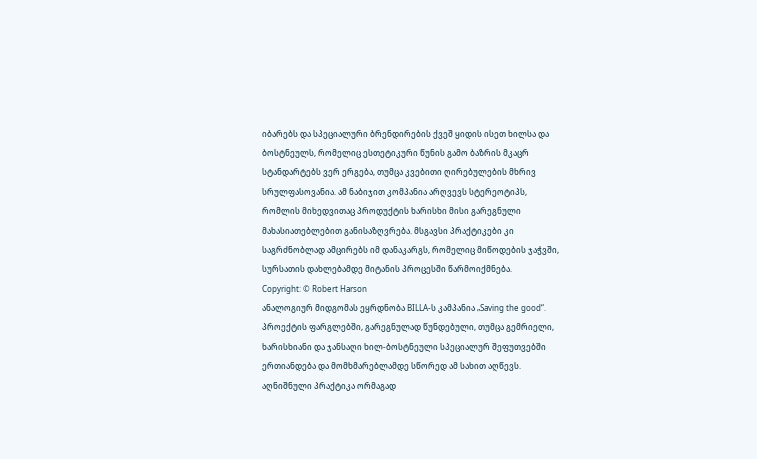იბარებს და სპეციალური ბრენდირების ქვეშ ყიდის ისეთ ხილსა და ბოსტნეულს, რომელიც ესთეტიკური წუნის გამო ბაზრის მკაცრ სტანდარტებს ვერ ერგება, თუმცა კვებითი ღირებულების მხრივ სრულფასოვანია. ამ ნაბიჯით კომპანია არღვევს სტერეოტიპს, რომლის მიხედვითაც პროდუქტის ხარისხი მისი გარეგნული მახასიათებლებით განისაზღვრება. მსგავსი პრაქტიკები კი საგრძნობლად ამცირებს იმ დანაკარგს, რომელიც მიწოდების ჯაჭვში, სურსათის დახლებამდე მიტანის პროცესში წარმოიქმნება.
Copyright: © Robert Harson
ანალოგიურ მიდგომას ეყრდნობა BILLA-ს კამპანია „Saving the good“. პროექტის ფარგლებში, გარეგნულად წუნდებული, თუმცა გემრიელი, ხარისხიანი და ჯანსაღი ხილ-ბოსტნეული სპეციალურ შეფუთვებში ერთიანდება და მომხმარებლამდე სწორედ ამ სახით აღწევს. აღნიშნული პრაქტიკა ორმაგად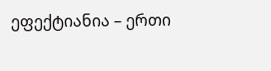ეფექტიანია – ერთი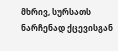მხრივ, სურსათს ნარჩენად ქცევისგან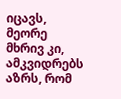იცავს, მეორე მხრივ კი, ამკვიდრებს აზრს, რომ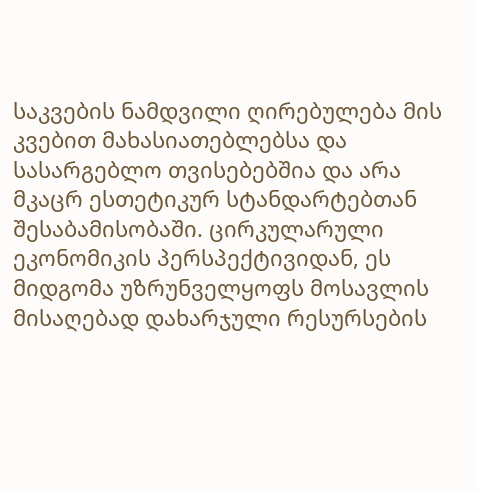საკვების ნამდვილი ღირებულება მის კვებით მახასიათებლებსა და სასარგებლო თვისებებშია და არა მკაცრ ესთეტიკურ სტანდარტებთან შესაბამისობაში. ცირკულარული ეკონომიკის პერსპექტივიდან, ეს მიდგომა უზრუნველყოფს მოსავლის მისაღებად დახარჯული რესურსების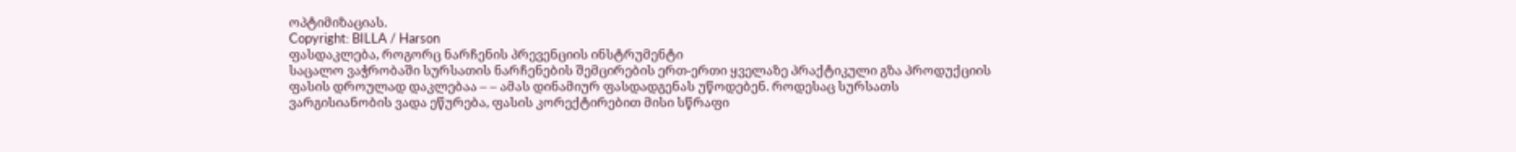ოპტიმიზაციას.
Copyright: BILLA / Harson
ფასდაკლება, როგორც ნარჩენის პრევენციის ინსტრუმენტი
საცალო ვაჭრობაში სურსათის ნარჩენების შემცირების ერთ-ერთი ყველაზე პრაქტიკული გზა პროდუქციის ფასის დროულად დაკლებაა – – ამას დინამიურ ფასდადგენას უწოდებენ. როდესაც სურსათს ვარგისიანობის ვადა ეწურება, ფასის კორექტირებით მისი სწრაფი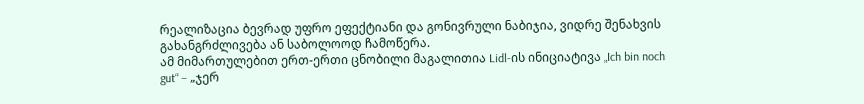რეალიზაცია ბევრად უფრო ეფექტიანი და გონივრული ნაბიჯია, ვიდრე შენახვის გახანგრძლივება ან საბოლოოდ ჩამოწერა.
ამ მიმართულებით ერთ-ერთი ცნობილი მაგალითია Lidl-ის ინიციატივა „Ich bin noch gut“ – „ჯერ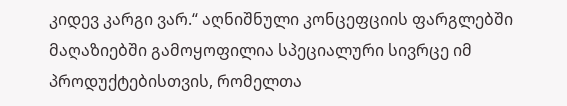კიდევ კარგი ვარ.“ აღნიშნული კონცეფციის ფარგლებში მაღაზიებში გამოყოფილია სპეციალური სივრცე იმ პროდუქტებისთვის, რომელთა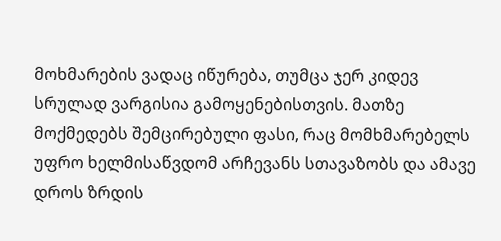მოხმარების ვადაც იწურება, თუმცა ჯერ კიდევ სრულად ვარგისია გამოყენებისთვის. მათზე მოქმედებს შემცირებული ფასი, რაც მომხმარებელს უფრო ხელმისაწვდომ არჩევანს სთავაზობს და ამავე დროს ზრდის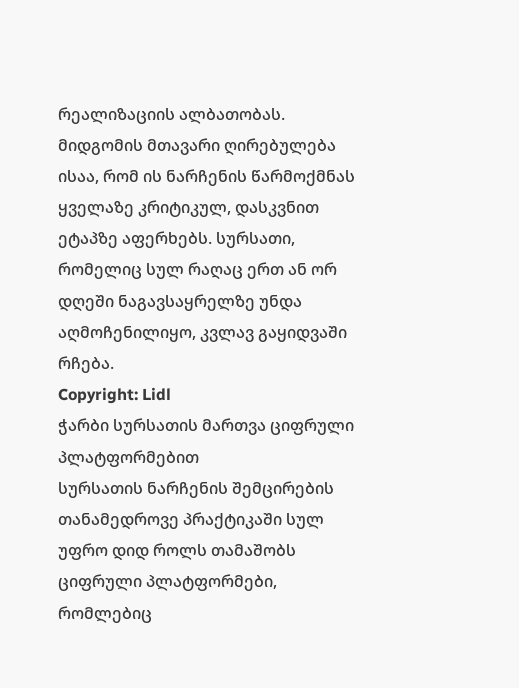რეალიზაციის ალბათობას.
მიდგომის მთავარი ღირებულება ისაა, რომ ის ნარჩენის წარმოქმნას ყველაზე კრიტიკულ, დასკვნით ეტაპზე აფერხებს. სურსათი, რომელიც სულ რაღაც ერთ ან ორ დღეში ნაგავსაყრელზე უნდა აღმოჩენილიყო, კვლავ გაყიდვაში რჩება.
Copyright: Lidl
ჭარბი სურსათის მართვა ციფრული პლატფორმებით
სურსათის ნარჩენის შემცირების თანამედროვე პრაქტიკაში სულ უფრო დიდ როლს თამაშობს ციფრული პლატფორმები, რომლებიც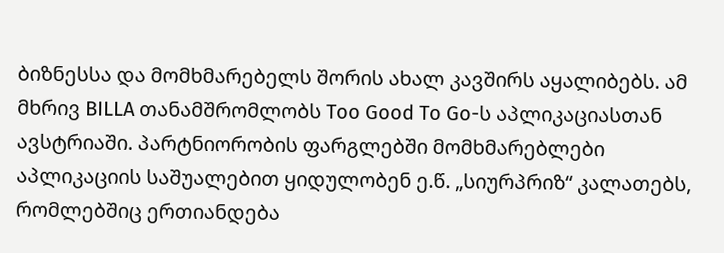ბიზნესსა და მომხმარებელს შორის ახალ კავშირს აყალიბებს. ამ მხრივ BILLA თანამშრომლობს Too Good To Go-ს აპლიკაციასთან ავსტრიაში. პარტნიორობის ფარგლებში მომხმარებლები აპლიკაციის საშუალებით ყიდულობენ ე.წ. „სიურპრიზ“ კალათებს, რომლებშიც ერთიანდება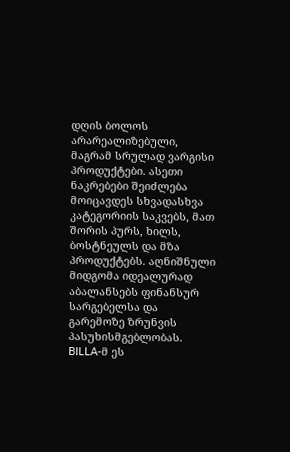დღის ბოლოს არარეალიზებული, მაგრამ სრულად ვარგისი პროდუქტები. ასეთი ნაკრებები შეიძლება მოიცავდეს სხვადასხვა კატეგორიის საკვებს, მათ შორის პურს, ხილს, ბოსტნეულს და მზა პროდუქტებს. აღნიშნული მიდგომა იდეალურად აბალანსებს ფინანსურ სარგებელსა და გარემოზე ზრუნვის პასუხისმგებლობას.
BILLA-მ ეს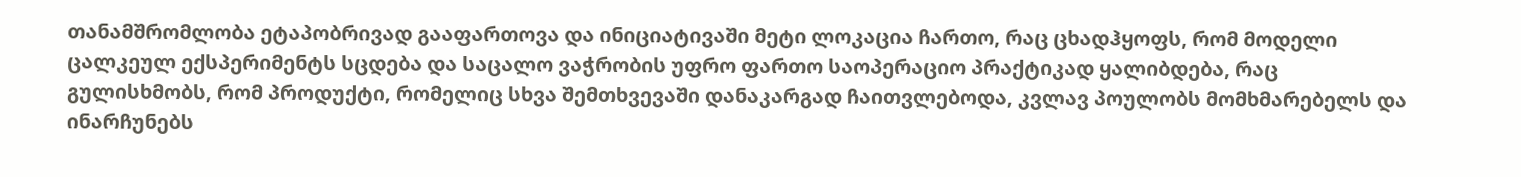თანამშრომლობა ეტაპობრივად გააფართოვა და ინიციატივაში მეტი ლოკაცია ჩართო, რაც ცხადჰყოფს, რომ მოდელი ცალკეულ ექსპერიმენტს სცდება და საცალო ვაჭრობის უფრო ფართო საოპერაციო პრაქტიკად ყალიბდება, რაც გულისხმობს, რომ პროდუქტი, რომელიც სხვა შემთხვევაში დანაკარგად ჩაითვლებოდა, კვლავ პოულობს მომხმარებელს და ინარჩუნებს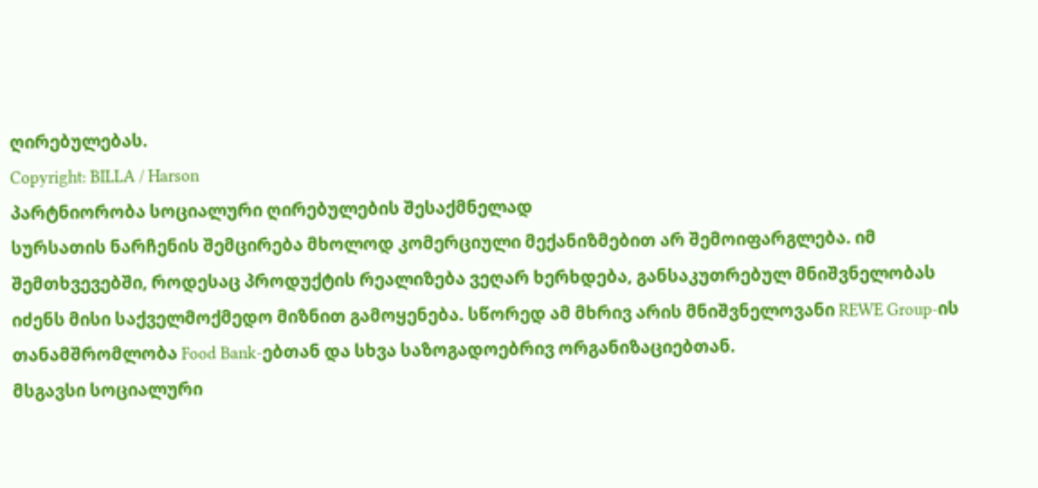ღირებულებას.
Copyright: BILLA / Harson
პარტნიორობა სოციალური ღირებულების შესაქმნელად
სურსათის ნარჩენის შემცირება მხოლოდ კომერციული მექანიზმებით არ შემოიფარგლება. იმ შემთხვევებში, როდესაც პროდუქტის რეალიზება ვეღარ ხერხდება, განსაკუთრებულ მნიშვნელობას იძენს მისი საქველმოქმედო მიზნით გამოყენება. სწორედ ამ მხრივ არის მნიშვნელოვანი REWE Group-ის თანამშრომლობა Food Bank-ებთან და სხვა საზოგადოებრივ ორგანიზაციებთან.
მსგავსი სოციალური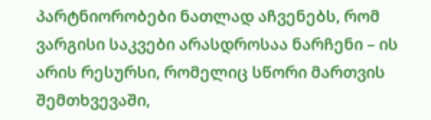პარტნიორობები ნათლად აჩვენებს, რომ ვარგისი საკვები არასდროსაა ნარჩენი – ის არის რესურსი, რომელიც სწორი მართვის შემთხვევაში,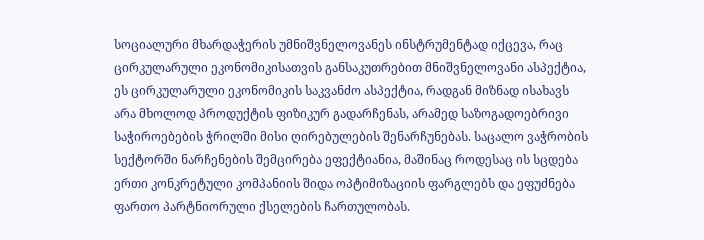სოციალური მხარდაჭერის უმნიშვნელოვანეს ინსტრუმენტად იქცევა, რაც ცირკულარული ეკონომიკისათვის განსაკუთრებით მნიშვნელოვანი ასპექტია, ეს ცირკულარული ეკონომიკის საკვანძო ასპექტია, რადგან მიზნად ისახავს არა მხოლოდ პროდუქტის ფიზიკურ გადარჩენას, არამედ საზოგადოებრივი საჭიროებების ჭრილში მისი ღირებულების შენარჩუნებას. საცალო ვაჭრობის სექტორში ნარჩენების შემცირება ეფექტიანია, მაშინაც როდესაც ის სცდება ერთი კონკრეტული კომპანიის შიდა ოპტიმიზაციის ფარგლებს და ეფუძნება ფართო პარტნიორული ქსელების ჩართულობას.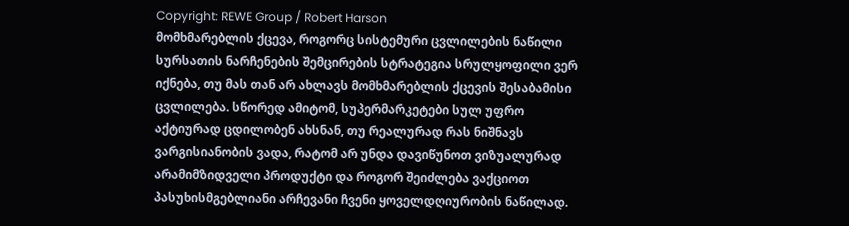Copyright: REWE Group / Robert Harson
მომხმარებლის ქცევა, როგორც სისტემური ცვლილების ნაწილი
სურსათის ნარჩენების შემცირების სტრატეგია სრულყოფილი ვერ იქნება, თუ მას თან არ ახლავს მომხმარებლის ქცევის შესაბამისი ცვლილება. სწორედ ამიტომ, სუპერმარკეტები სულ უფრო აქტიურად ცდილობენ ახსნან, თუ რეალურად რას ნიშნავს ვარგისიანობის ვადა, რატომ არ უნდა დავიწუნოთ ვიზუალურად არამიმზიდველი პროდუქტი და როგორ შეიძლება ვაქციოთ პასუხისმგებლიანი არჩევანი ჩვენი ყოველდღიურობის ნაწილად.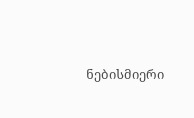ნებისმიერი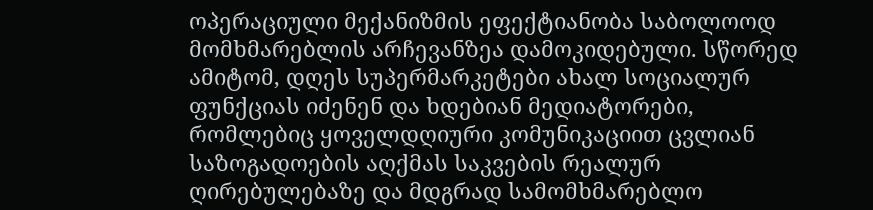ოპერაციული მექანიზმის ეფექტიანობა საბოლოოდ მომხმარებლის არჩევანზეა დამოკიდებული. სწორედ ამიტომ, დღეს სუპერმარკეტები ახალ სოციალურ ფუნქციას იძენენ და ხდებიან მედიატორები, რომლებიც ყოველდღიური კომუნიკაციით ცვლიან საზოგადოების აღქმას საკვების რეალურ ღირებულებაზე და მდგრად სამომხმარებლო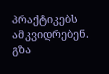პრაქტიკებს ამკვიდრებენ.
გზა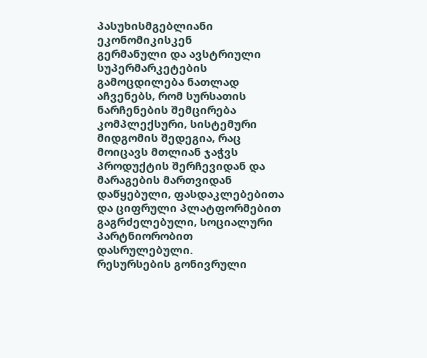პასუხისმგებლიანი ეკონომიკისკენ
გერმანული და ავსტრიული სუპერმარკეტების გამოცდილება ნათლად აჩვენებს, რომ სურსათის ნარჩენების შემცირება კომპლექსური, სისტემური მიდგომის შედეგია, რაც მოიცავს მთლიან ჯაჭვს პროდუქტის შერჩევიდან და მარაგების მართვიდან დაწყებული, ფასდაკლებებითა და ციფრული პლატფორმებით გაგრძელებული, სოციალური პარტნიორობით დასრულებული.
რესურსების გონივრული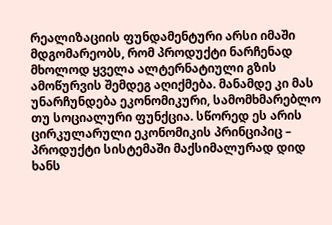რეალიზაციის ფუნდამენტური არსი იმაში მდგომარეობს, რომ პროდუქტი ნარჩენად მხოლოდ ყველა ალტერნატიული გზის ამოწურვის შემდეგ აღიქმება. მანამდე კი მას უნარჩუნდება ეკონომიკური, სამომხმარებლო თუ სოციალური ფუნქცია. სწორედ ეს არის ცირკულარული ეკონომიკის პრინციპიც – პროდუქტი სისტემაში მაქსიმალურად დიდ ხანს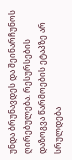უნდა ბრუნავდეს და შეინარჩუნოს ღირებულება. რესურსების დაზოგვა წარმოების ეტაპზე არ სრულდება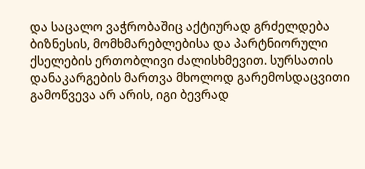და საცალო ვაჭრობაშიც აქტიურად გრძელდება ბიზნესის, მომხმარებლებისა და პარტნიორული ქსელების ერთობლივი ძალისხმევით. სურსათის დანაკარგების მართვა მხოლოდ გარემოსდაცვითი გამოწვევა არ არის, იგი ბევრად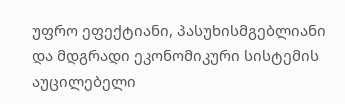უფრო ეფექტიანი, პასუხისმგებლიანი და მდგრადი ეკონომიკური სისტემის აუცილებელი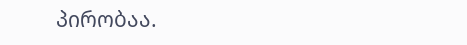პირობაა.